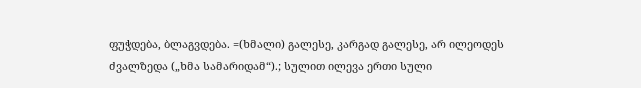ფუჭდება, ბლაგვდება. =(ხმალი) გალესე, კარგად გალესე, არ ილეოდეს ძვალზედა („ხმა სამარიდამ“).; სულით ილევა ერთი სული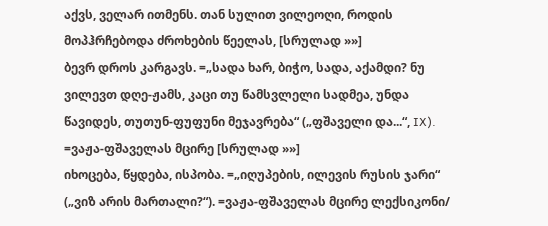აქვს, ველარ ითმენს. თან სულით ვილეოღი, როდის მოპჰრჩებოდა ძროხების წეელას, [სრულად »»]
ბევრ დროს კარგავს. =„სადა ხარ, ბიჭო, სადა, აქამდი? ნუ ვილევთ დღე-ჟამს, კაცი თუ წამსვლელი სადმეა, უნდა წავიდეს, თუთუნ-ფუფუნი მეჯავრება“ („ფშაველი და...“, IX). =ვაჟა-ფშაველას მცირე [სრულად »»]
იხოცება, წყდება, ისპობა. =„იღუპების, ილევის რუსის ჯარი“ („ვიზ არის მართალი?“). =ვაჟა-ფშაველას მცირე ლექსიკონი/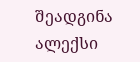შეადგინა ალექსი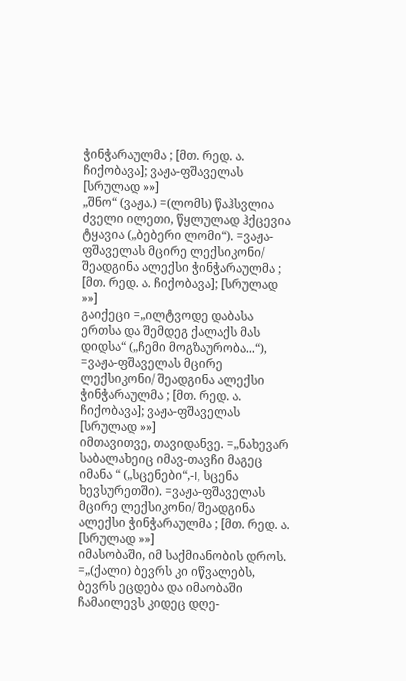ჭინჭარაულმა ; [მთ. რედ. ა. ჩიქობავა]; ვაჟა-ფშაველას [სრულად »»]
„შნო“ (ვაჟა.) =(ლომს) წაჰსვლია ძველი ილეთი, წყლულად ჰქცევია ტყავია („ბებერი ლომი“). =ვაჟა-ფშაველას მცირე ლექსიკონი/ შეადგინა ალექსი ჭინჭარაულმა ; [მთ. რედ. ა. ჩიქობავა]; [სრულად »»]
გაიქეცი =„ილტვოდე დაბასა ერთსა და შემდეგ ქალაქს მას დიდსა“ („ჩემი მოგზაურობა...“), =ვაჟა-ფშაველას მცირე ლექსიკონი/ შეადგინა ალექსი ჭინჭარაულმა ; [მთ. რედ. ა. ჩიქობავა]; ვაჟა-ფშაველას [სრულად »»]
იმთავითვე, თავიდანვე. =„ნახევარ საბალახეიც იმავ-თავჩი მაგეც იმანა “ („სცენები“,-I, სცენა ხევსურეთში). =ვაჟა-ფშაველას მცირე ლექსიკონი/ შეადგინა ალექსი ჭინჭარაულმა ; [მთ. რედ. ა. [სრულად »»]
იმასობაში, იმ საქმიანობის დროს. =„(ქალი) ბევრს კი იწვალებს, ბევრს ეცდება და იმაობაში ჩამაილევს კიდეც დღე-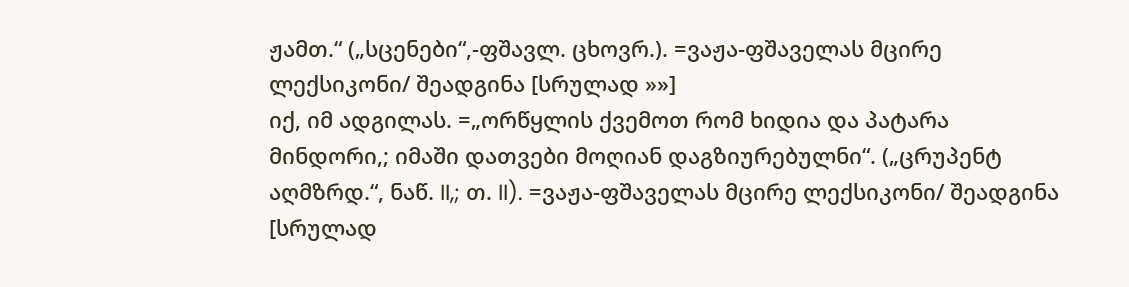ჟამთ.“ („სცენები“,-ფშავლ. ცხოვრ.). =ვაჟა-ფშაველას მცირე ლექსიკონი/ შეადგინა [სრულად »»]
იქ, იმ ადგილას. =„ორწყლის ქვემოთ რომ ხიდია და პატარა მინდორი,; იმაში დათვები მოღიან დაგზიურებულნი“. („ცრუპენტ აღმზრდ.“, ნაწ. II,; თ. II). =ვაჟა-ფშაველას მცირე ლექსიკონი/ შეადგინა [სრულად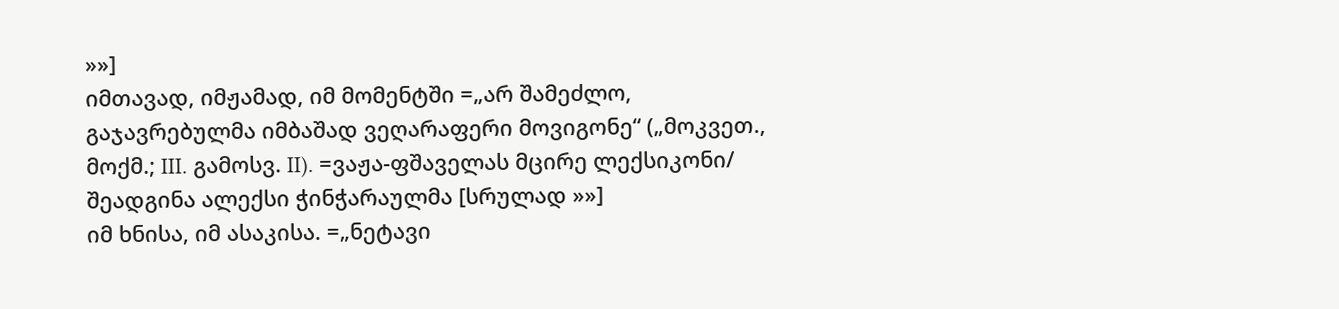»»]
იმთავად, იმჟამად, იმ მომენტში =„არ შამეძლო, გაჯავრებულმა იმბაშად ვეღარაფერი მოვიგონე“ („მოკვეთ., მოქმ.; III. გამოსვ. II). =ვაჟა-ფშაველას მცირე ლექსიკონი/ შეადგინა ალექსი ჭინჭარაულმა [სრულად »»]
იმ ხნისა, იმ ასაკისა. =„ნეტავი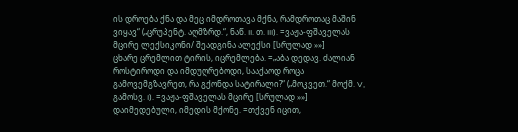ის დროება ქნა და მეც იმდროთავა მქნა, რამდროთაც მაშინ ვიყავ“ („ცრუპენტ. აღმზრდ.“, ნაწ. II. თ. III). =ვაჟა-ფშაველას მცირე ლექსიკონი/ შეადგინა ალექსი [სრულად »»]
ცხარე ცრემლით ტირის, იცრემლება. =„აბა დედავ. ძალიან როსტიროდი და იმდუღრებოდი, სააქაოდ როცა გამოვემგზავრეთ, რა გქონდა სატირალი?“ („მოკვეთ.“ მოქმ. V, გამოსვ. I). =ვაჟა-ფშაველას მცირე [სრულად »»]
დაიმედებული, იმედის მქონე. =თქვენ იცით,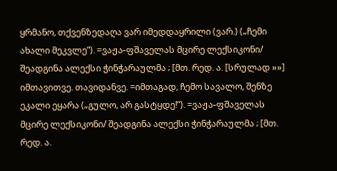ყრმანო, თქვენზედაღა ვარ იმედდაყრილი (ვარ.) („ჩემი ახალი მეკვლე“). =ვაჟა-ფშაველას მცირე ლექსიკონი/ შეადგინა ალექსი ჭინჭარაულმა ; [მთ. რედ. ა. [სრულად »»]
იმთავითვე. თავიდანვე. =იმთაგად, ჩემო სავალო, შენზე ეკალი ეყარა („გულო, არ გასტყდე!“). =ვაჟა-ფშაველას მცირე ლექსიკონი/ შეადგინა ალექსი ჭინჭარაულმა ; [მთ. რედ. ა.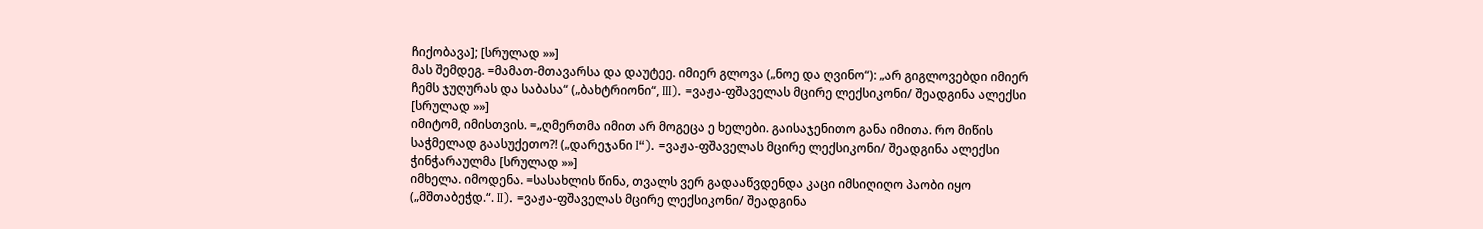ჩიქობავა]; [სრულად »»]
მას შემდეგ. =მამათ-მთავარსა და დაუტეე. იმიერ გლოვა („ნოე და ღვინო“): „არ გიგლოვებდი იმიერ ჩემს ჯუღურას და საბასა“ („ბახტრიონი“, III). =ვაჟა-ფშაველას მცირე ლექსიკონი/ შეადგინა ალექსი [სრულად »»]
იმიტომ, იმისთვის. =„ღმერთმა იმით არ მოგეცა ე ხელები. გაისაჯენითო განა იმითა. რო მიწის საჭმელად გაასუქეთო?! („დარეჯანი I“). =ვაჟა-ფშაველას მცირე ლექსიკონი/ შეადგინა ალექსი ჭინჭარაულმა [სრულად »»]
იმხელა. იმოდენა. =სასახლის წინა, თვალს ვერ გადააწვდენდა კაცი იმსიღიღო პაობი იყო („მშთაბეჭდ.“. II). =ვაჟა-ფშაველას მცირე ლექსიკონი/ შეადგინა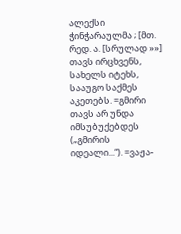ალექსი ჭინჭარაულმა ; [მთ. რედ. ა. [სრულად »»]
თავს ირცხვენს, სახელს იტეხს, სააუგო საქმეს აკეთებს. =გმირი თავს არ უნდა იმსუბუქებდეს („გმირის იდეალი...“). =ვაჟა-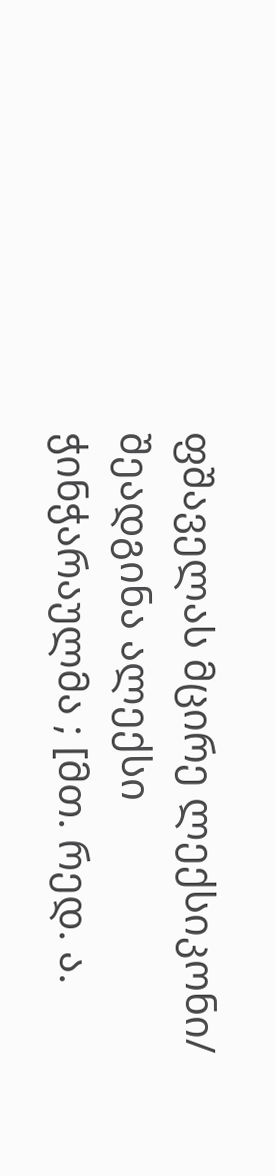ფშაველას მცირე ლექსიკონი/ შეადგინა ალექსი ჭინჭარაულმა ; [მთ. რედ. ა.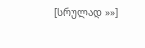[სრულად »»]